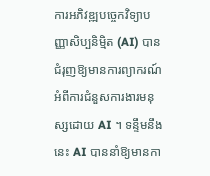ការអភិវឌ្ឍបច្ចេកវិទ្យាបញ្ញាសិប្បនិម្មិត (AI) បានជំរុញឱ្យមានការព្យាករណ៍អំពីការជំនួសការងារមនុស្សដោយ AI ។ ទន្ទឹមនឹងនេះ AI បាននាំឱ្យមានកា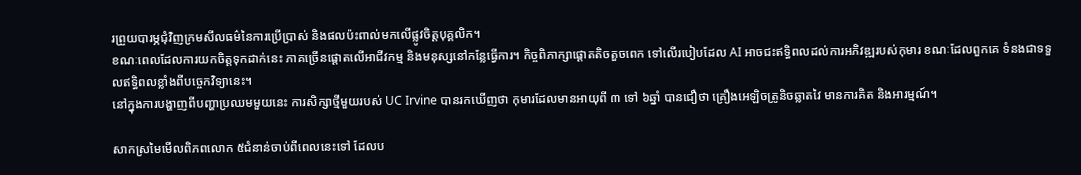រព្រួយបារម្ភជុំវិញក្រមសីលធម៌នៃការប្រើប្រាស់ និងផលប៉ះពាល់មកលើផ្លូវចិត្តបុគ្គលិក។
ខណៈពេលដែលការយកចិត្តទុកដាក់នេះ ភាគច្រើនផ្ដោតលើអាជីវកម្ម និងមនុស្សនៅកន្លែធ្វើការ។ កិច្ចពិភាក្សាផ្ដោតតិចតួចពេក ទៅលើរបៀបដែល AI អាចជះឥទ្ធិពលដល់ការអភិវឌ្ឍរបស់កុមារ ខណៈដែលពួកគេ ទំនងជាទទួលឥទ្ធិពលខ្លាំងពីបច្ចេកវិទ្យានេះ។
នៅក្នុងការបង្ហាញពីបញ្ហាប្រឈមមួយនេះ ការសិក្សាថ្មីមួយរបស់ UC Irvine បានរកឃើញថា កុមារដែលមានអាយុពី ៣ ទៅ ៦ឆ្នាំ បានជឿថា គ្រឿងអេឡិចត្រូនិចឆ្លាតវៃ មានការគិត និងអារម្មណ៍។

សាកស្រមៃមើលពិភពលោក ៥ជំនាន់ចាប់ពីពេលនេះទៅ ដែលប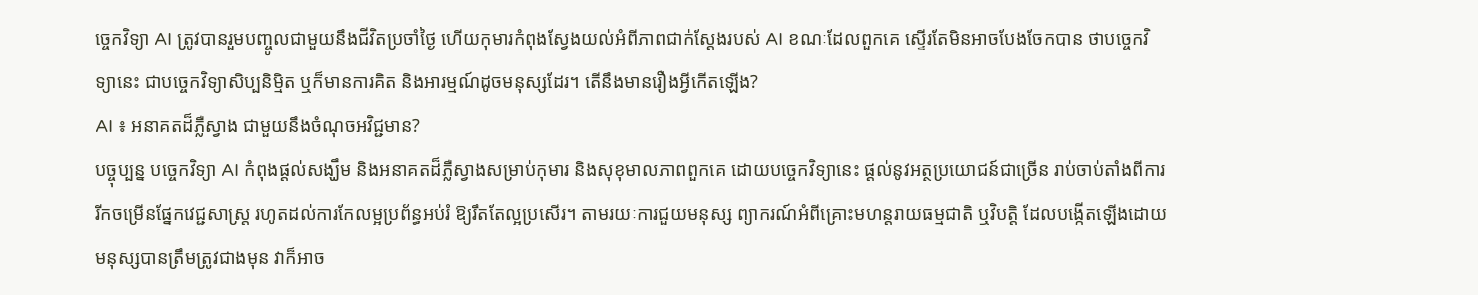ច្ចេកវិទ្យា AI ត្រូវបានរួមបញ្ចូលជាមួយនឹងជីវិតប្រចាំថ្ងៃ ហើយកុមារកំពុងស្វែងយល់អំពីភាពជាក់ស្ដែងរបស់ AI ខណៈដែលពួកគេ ស្ទើរតែមិនអាចបែងចែកបាន ថាបច្ចេកវិទ្យានេះ ជាបច្ចេកវិទ្យាសិប្បនិម្មិត ឬក៏មានការគិត និងអារម្មណ៍ដូចមនុស្សដែរ។ តើនឹងមានរឿងអ្វីកើតឡើង?
AI ៖ អនាគតដ៏ភ្លឺស្វាង ជាមួយនឹងចំណុចអវិជ្ជមាន?
បច្ចុប្បន្ន បច្ចេកវិទ្យា AI កំពុងផ្ដល់សង្ឃឹម និងអនាគតដ៏ភ្លឺស្វាងសម្រាប់កុមារ និងសុខុមាលភាពពួកគេ ដោយបច្ចេកវិទ្យានេះ ផ្ដល់នូវអត្ថប្រយោជន៍ជាច្រើន រាប់ចាប់តាំងពីការរីកចម្រើនផ្នែកវេជ្ជសាស្ត្រ រហូតដល់ការកែលម្អប្រព័ន្ធអប់រំ ឱ្យរឹតតែល្អប្រសើរ។ តាមរយៈការជួយមនុស្ស ព្យាករណ៍អំពីគ្រោះមហន្តរាយធម្មជាតិ ឬវិបត្តិ ដែលបង្កើតឡើងដោយមនុស្សបានត្រឹមត្រូវជាងមុន វាក៏អាច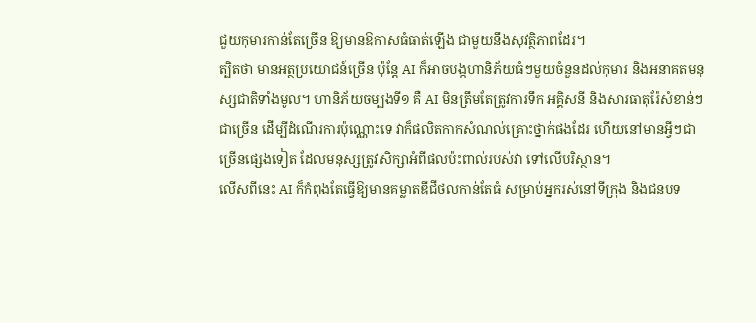ជួយកុមារកាន់តែច្រើន ឱ្យមានឱកាសធំធាត់ឡើង ជាមួយនឹងសុវត្ថិភាពដែរ។
ត្បិតថា មានអត្ថប្រយោជន៍ច្រើន ប៉ុន្តែ AI ក៏អាចបង្កហានិភ័យធំៗមួយចំនួនដល់កុមារ និងអនាគតមនុស្សជាតិទាំងមូល។ ហានិភ័យចម្បងទី១ គឺ AI មិនត្រឹមតែត្រូវការទឹក អគ្គិសនី និងសារធាតុរ៉ែសំខាន់ៗជាច្រើន ដើម្បីដំណើរការប៉ុណ្ណោះទេ វាក៏ផលិតកាកសំណល់គ្រោះថ្នាក់ផងដែរ ហើយនៅមានអ្វីៗជាច្រើនផ្សេងទៀត ដែលមនុស្សត្រូវសិក្សាអំពីផលប៉ះពាល់របស់វា ទៅលើបរិស្ថាន។
លើសពីនេះ AI ក៏កំពុងតែធ្វើឱ្យមានគម្លាតឌីជីថលកាន់តែធំ សម្រាប់អ្នករស់នៅទីក្រុង និងជនបទ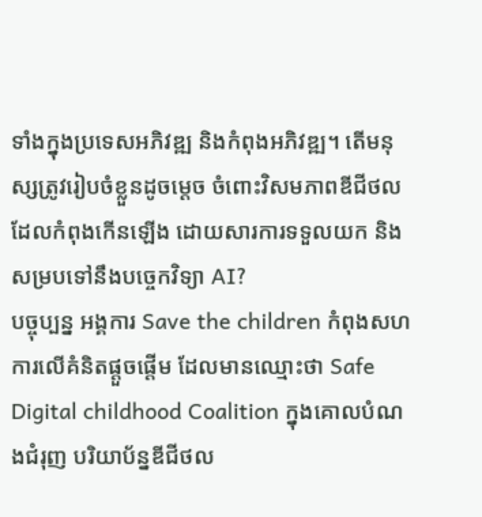ទាំងក្នុងប្រទេសអភិវឌ្ឍ និងកំពុងអភិវឌ្ឍ។ តើមនុស្សត្រូវរៀបចំខ្លួនដូចម្ដេច ចំពោះវិសមភាពឌីជីថល ដែលកំពុងកើនឡើង ដោយសារការទទួលយក និងសម្របទៅនឹងបច្ចេកវិទ្យា AI?
បច្ចុប្បន្ន អង្គការ Save the children កំពុងសហការលើគំនិតផ្ដួចផ្ដើម ដែលមានឈ្មោះថា Safe Digital childhood Coalition ក្នុងគោលបំណងជំរុញ បរិយាប័ន្នឌីជីថល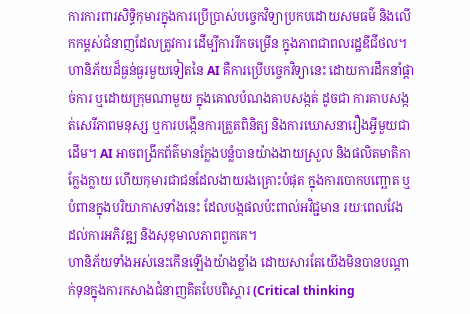ការការពារសិទ្ធិកុមារក្នុងការប្រើប្រាស់បច្ចេកវិទ្យាប្រកបដោយសមធម៌ និងលើកកម្ពស់ជំនាញដែលត្រូវការ ដើម្បីការរីកចម្រើន ក្នុងភាពជាពលរដ្ឋឌីជីថល។
ហានិភ័យដ៏ធ្ងន់ធ្ងរមួយទៀតនៃ AI គឺការប្រើបច្ចេកវិទ្យានេះ ដោយការដឹកនាំផ្ដាច់ការ ឬដោយក្រុមណាមួយ ក្នុងគោលបំណងគាបសង្កត់ ដូចជា ការគាបសង្កត់សេរីភាពមនុស្ស ឬការបង្កើនការត្រួតពិនិត្យ និងការឃោសនារឿងអ្វីមួយជាដើម។ AI អាចពង្រីកព័ត៌មានក្លែងបន្លំបានយ៉ាងងាយស្រួល និងផលិតមាតិកាក្លែងក្លាយ ហើយកុមារជាជនដែលងាយរងគ្រោះបំផុត ក្នុងការបោកបញ្ឆោត ឬបំពានក្នុងបរិយាកាសទាំងនេះ ដែលបង្កផលប៉ះពាល់អវិជ្ជមាន រយៈពេលវែង ដល់ការអភិវឌ្ឍ និងសុខុមាលភាពពួកគេ។
ហានិភ័យទាំងអស់នេះកើនឡើងយ៉ាងខ្លាំង ដោយសារតែយើងមិនបានបណ្ដាក់ទុនក្នុងការកសាងជំនាញគិតបែបពិស្ដារ (Critical thinking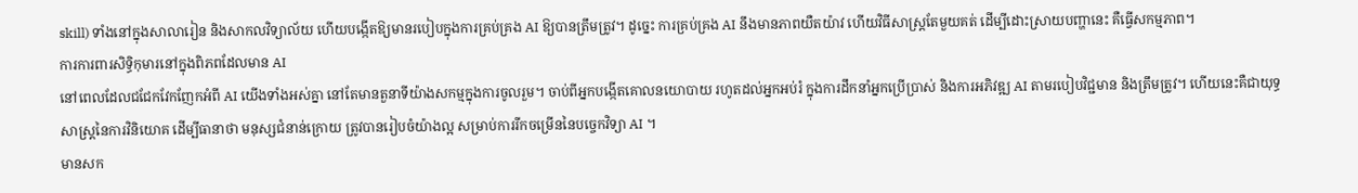skill) ទាំងនៅក្នុងសាលារៀន និងសាកលវិទ្យាល័យ ហើយបង្កើតឱ្យមានរបៀបក្នុងការគ្រប់គ្រង AI ឱ្យបានត្រឹមត្រូវ។ ដូច្នេះ ការគ្រប់គ្រង AI នឹងមានភាពយឺតយ៉ាវ ហើយវិធីសាស្ត្រតែមួយគត់ ដើម្បីដោះស្រាយបញ្ហានេះ គឺធ្វើសកម្មភាព។
ការការពារសិទ្ធិកុមារនៅក្នុងពិភពដែលមាន AI
នៅពេលដែលជជែកវែកញែកអំពី AI យើងទាំងអស់គ្នា នៅតែមានតួនាទីយ៉ាងសកម្មក្នុងការចូលរួម។ ចាប់ពីអ្នកបង្កើតគោលនយោបាយ រហូតដល់អ្នកអប់រំ ក្នុងការដឹកនាំអ្នកប្រើប្រាស់ និងការអភិវឌ្ឍ AI តាមរបៀបវិជ្ជមាន និងត្រឹមត្រូវ។ ហើយនេះគឺជាយុទ្ធសាស្ត្រនៃការវិនិយោគ ដើម្បីធានាថា មនុស្សជំនាន់ក្រោយ ត្រូវបានរៀបចំយ៉ាងល្អ សម្រាប់ការរីកចម្រើននៃបច្ចេកវិទ្យា AI ។
មានសក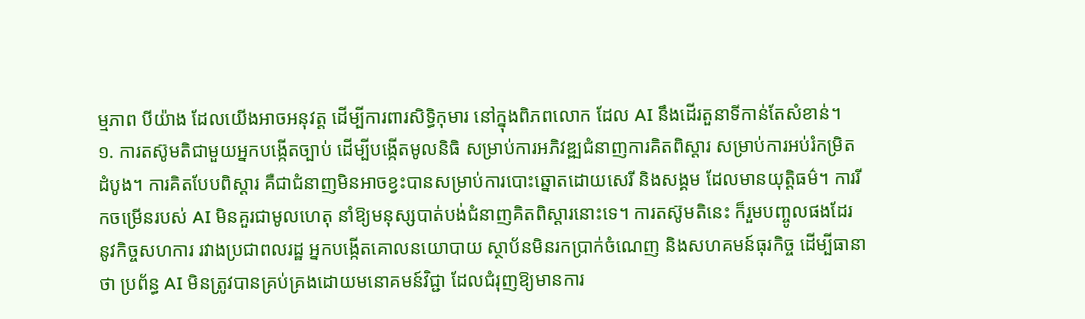ម្មភាព បីយ៉ាង ដែលយើងអាចអនុវត្ត ដើម្បីការពារសិទ្ធិកុមារ នៅក្នុងពិភពលោក ដែល AI នឹងដើរតួនាទីកាន់តែសំខាន់។
១. ការតស៊ូមតិជាមួយអ្នកបង្កើតច្បាប់ ដើម្បីបង្កើតមូលនិធិ សម្រាប់ការអភិវឌ្ឍជំនាញការគិតពិស្តារ សម្រាប់ការអប់រំកម្រិតដំបូង។ ការគិតបែបពិស្ដារ គឺជាជំនាញមិនអាចខ្វះបានសម្រាប់ការបោះឆ្នោតដោយសេរី និងសង្គម ដែលមានយុត្តិធម៌។ ការរីកចម្រើនរបស់ AI មិនគួរជាមូលហេតុ នាំឱ្យមនុស្សបាត់បង់ជំនាញគិតពិស្ដារនោះទេ។ ការតស៊ូមតិនេះ ក៏រួមបញ្ចូលផងដែរ នូវកិច្ចសហការ រវាងប្រជាពលរដ្ឋ អ្នកបង្កើតគោលនយោបាយ ស្ថាប័នមិនរកប្រាក់ចំណេញ និងសហគមន៍ធុរកិច្ច ដើម្បីធានាថា ប្រព័ន្ធ AI មិនត្រូវបានគ្រប់គ្រងដោយមនោគមន៍វិជ្ជា ដែលជំរុញឱ្យមានការ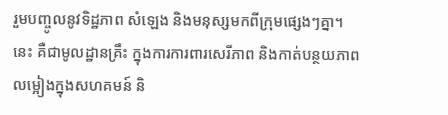រួមបញ្ចូលនូវទិដ្ឋភាព សំឡេង និងមនុស្សមកពីក្រុមផ្សេងៗគ្នា។ នេះ គឺជាមូលដ្ឋានគ្រឹះ ក្នុងការការពារសេរីភាព និងកាត់បន្ថយភាពលម្អៀងក្នុងសហគមន៍ និ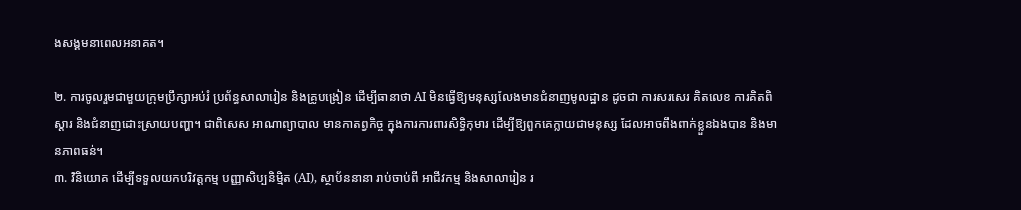ងសង្គមនាពេលអនាគត។

២. ការចូលរួមជាមួយក្រុមប្រឹក្សាអប់រំ ប្រព័ន្ធសាលារៀន និងគ្រូបង្រៀន ដើម្បីធានាថា AI មិនធ្វើឱ្យមនុស្សលែងមានជំនាញមូលដ្ឋាន ដូចជា ការសរសេរ គិតលេខ ការគិតពិស្ដារ និងជំនាញដោះស្រាយបញ្ហា។ ជាពិសេស អាណាព្យាបាល មានកាតព្វកិច្ច ក្នុងការការពារសិទ្ធិកុមារ ដើម្បីឱ្យពួកគេក្លាយជាមនុស្ស ដែលអាចពឹងពាក់ខ្លួនឯងបាន និងមានភាពធន់។
៣. វិនិយោគ ដើម្បីទទួលយកបរិវត្តកម្ម បញ្ញាសិប្បនិម្មិត (AI), ស្ថាប័ននានា រាប់ចាប់ពី អាជីវកម្ម និងសាលារៀន រ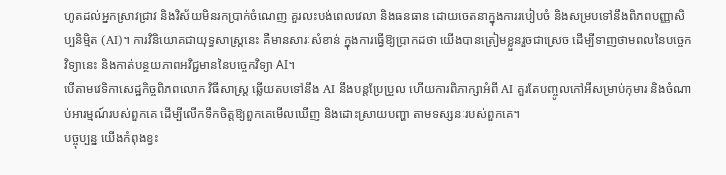ហូតដល់អ្នកស្រាវជ្រាវ និងវិស័យមិនរកប្រាក់ចំណេញ គួរលះបង់ពេលវេលា និងធនធាន ដោយចេតនាក្នុងការរបៀបចំ និងសម្របទៅនឹងពិភពបញ្ញាសិប្បនិម្មិត (AI)។ ការវិនិយោគជាយុទ្ធសាស្ត្រនេះ គឺមានសារៈសំខាន់ ក្នុងការធ្វើឱ្យប្រាកដថា យើងបានត្រៀមខ្លួនរួចជាស្រេច ដើម្បីទាញថាមពលនៃបច្ចេកវិទ្យានេះ និងកាត់បន្ថយភាពអវិជ្ជមាននៃបច្ចេកវិទ្យា AI។
បើតាមវេទិកាសេដ្ឋកិច្ចពិភពលោក វិធីសាស្ត្រ ឆ្លើយតបទៅនឹង AI នឹងបន្តប្រែប្រួល ហើយការពិភាក្សាអំពី AI គួរតែបញ្ចូលកៅអីសម្រាប់កុមារ និងចំណាប់អារម្មណ៍របស់ពួកគេ ដើម្បីលើកទឹកចិត្តឱ្យពួកគេមើលឃើញ និងដោះស្រាយបញ្ហា តាមទស្សនៈរបស់ពួកគេ។
បច្ចុប្បន្ន យើងកំពុងខ្វះ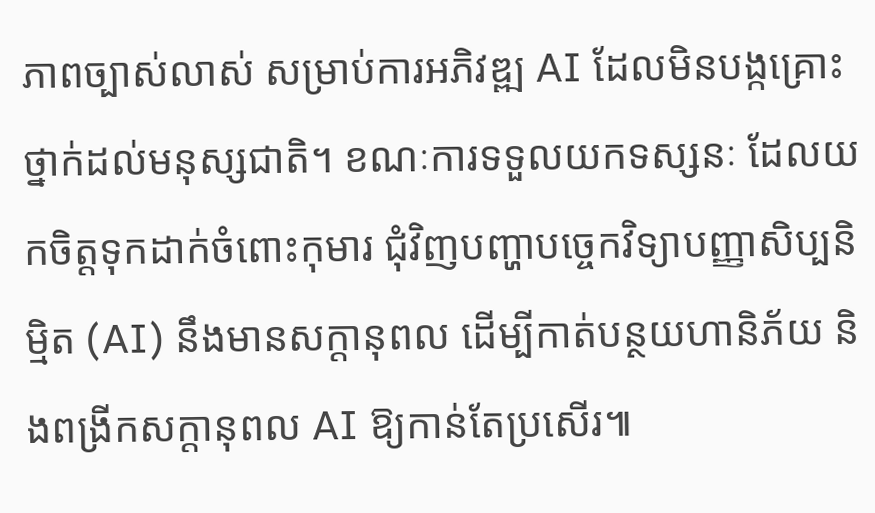ភាពច្បាស់លាស់ សម្រាប់ការអភិវឌ្ឍ AI ដែលមិនបង្កគ្រោះថ្នាក់ដល់មនុស្សជាតិ។ ខណៈការទទួលយកទស្សនៈ ដែលយកចិត្តទុកដាក់ចំពោះកុមារ ជុំវិញបញ្ហាបច្ចេកវិទ្យាបញ្ញាសិប្បនិម្មិត (AI) នឹងមានសក្តានុពល ដើម្បីកាត់បន្ថយហានិភ័យ និងពង្រីកសក្តានុពល AI ឱ្យកាន់តែប្រសើរ៕